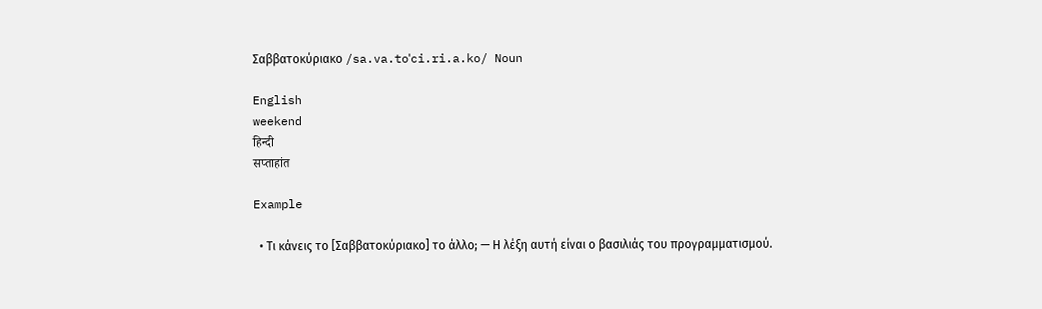Σαββατοκύριακο /sa.va.toˈci.ri.a.ko/ Noun

English
weekend
हिन्दी
सप्ताहांत

Example

  • Τι κάνεις το [Σαββατοκύριακο] το άλλο; — Η λέξη αυτή είναι ο βασιλιάς του προγραμματισμού.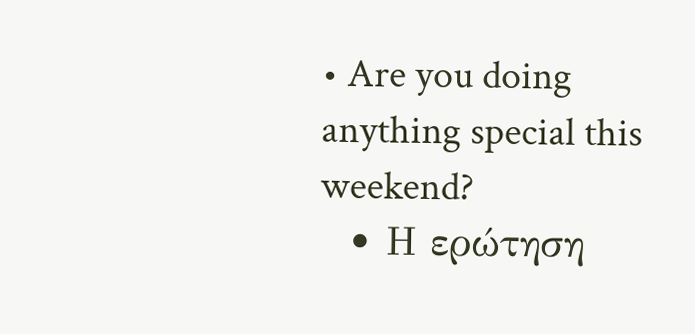• Are you doing anything special this weekend?
  • Η ερώτηση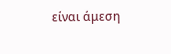είναι άμεση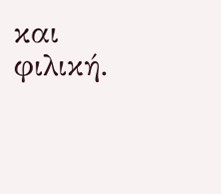και φιλική.